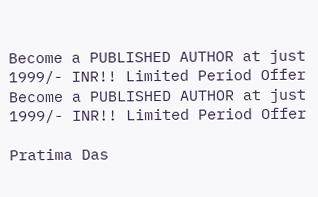Become a PUBLISHED AUTHOR at just 1999/- INR!! Limited Period Offer
Become a PUBLISHED AUTHOR at just 1999/- INR!! Limited Period Offer

Pratima Das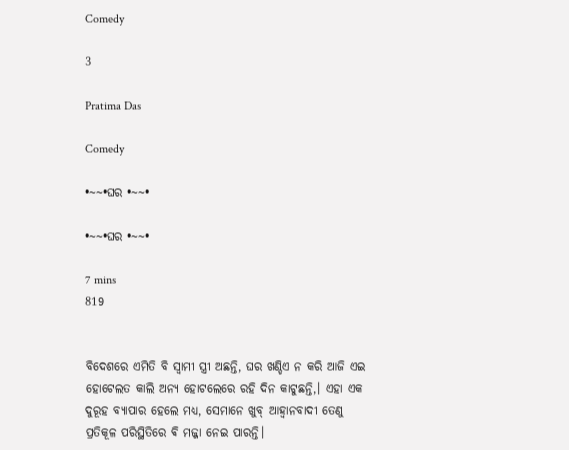Comedy

3

Pratima Das

Comedy

•~~•ଘର •~~•

•~~•ଘର •~~•

7 mins
819


ବିଦେଶରେ ଏମିତି ବି ସ୍ବାମୀ ସ୍ତ୍ରୀ ଅଛନ୍ତି, ଘର ଖଣ୍ଡିଏ ନ କରି ଆଜି ଏଇ ହୋଟେଲତ କାଲି ଅନ୍ୟ ହୋଟଲେରେ ରହି ଦିନ କାଟୁଛନ୍ତି,। ଏହା ଏକ ଦୁରୂହ ବ୍ୟାପାର ହେଲେ ମଧ୍ୟ, ସେମାନେ ଖୁବ୍ ଆହ୍ବାନବାଦୀ ତେଣୁ ପ୍ରତିକୂଳ ପରିସ୍ଥିତିରେ ଵି ମଜ୍ଜା ନେଇ ପାରନ୍ତି।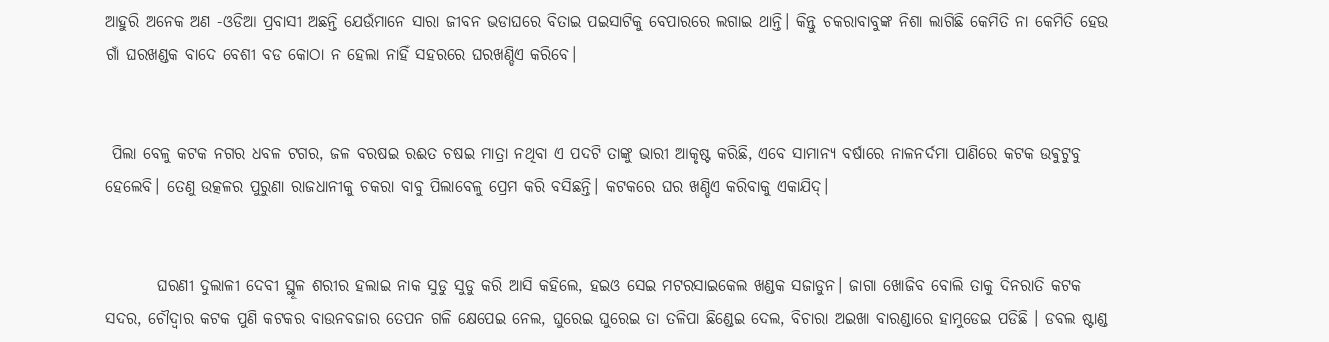ଆହୁରି ଅନେକ ଅଣ -ଓଡିଆ ପ୍ରବାସୀ ଅଛନ୍ତି ଯେଉଁମାନେ ସାରା ଜୀବନ ଭଡାଘରେ ବିତାଇ ପଇସାଟିକୁ ବେପାରରେ ଲଗାଇ ଥାନ୍ତି। କିନ୍ତୁ ଚକରାବାବୁଙ୍କ ନିଶା ଲାଗିଛି କେମିତି ନା କେମିତି ହେଉ ଗାଁ ଘରଖଣ୍ଡକ ବାଦେ ବେଶୀ ବଡ କୋଠା ନ ହେଲା ନାହିଁ ସହରରେ ଘରଖଣ୍ଡିଏ କରିବେ।


 ପିଲା ବେଳୁ କଟକ ନଗର ଧବଳ ଟଗର, ଜଳ ବରଷଇ ରଈତ ଚଷଇ ମାତ୍ରା ନଥିବା ଏ ପଦଟି ତାଙ୍କୁ ଭାରୀ ଆକୃଷ୍ଟ କରିଛି, ଏବେ ସାମାନ୍ୟ ବର୍ଷାରେ ନାଳନର୍ଦମା ପାଣିରେ କଟକ ଉଵୁଟୁବୁ ହେଲେବି। ତେଣୁ ଉତ୍କଳର ପୁରୁଣା ରାଜଧାନୀକୁ ଚକରା ବାବୁ ପିଲାବେଳୁ ପ୍ରେମ କରି ବସିଛନ୍ତି। କଟକରେ ଘର ଖଣ୍ଡିଏ କରିବାକୁ ଏକାଯିଦ୍।


        ଘରଣୀ ଦୁଲାଳୀ ଦେବୀ ସ୍ଥୂଳ ଶରୀର ହଲାଇ ନାକ ସୁଡୁ ସୁଡୁ କରି ଆସି କହିଲେ, ହଇଓ ସେଇ ମଟରସାଇକେଲ ଖଣ୍ଡକ ସଜାଡୁନ। ଜାଗା ଖୋଜିବ ବୋଲି ତାକୁ ଦିନରାତି କଟକ ସଦର, ଚୌଦ୍ୱାର କଟକ ପୁଣି କଟକର ବାଉନବଜାର ତେପନ ଗଳି କ୍ଷେପେଇ ନେଲ, ଘୁରେଇ ଘୁରେଇ ତା ତଳିପା ଛିଣ୍ଡେଇ ଦେଲ, ବିଚାରା ଅଇଖା ବାରଣ୍ଡାରେ ହାମୁଡେଇ ପଡିଛି । ଡବଲ ଷ୍ଟାଣ୍ଡ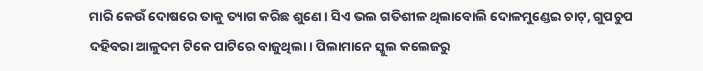ମାରି କେଉଁ ଦୋଷରେ ତାକୁ ତ୍ୟାଗ କରିଛ ଶୁଣେ। ସିଏ ଭଲ ଗତିଶୀଳ ଥିଲାବୋଲି ଦୋଳମୁଣ୍ଡେଇ ଚାଟ୍, ଗୁପଚୁପ ଦହିବରା ଆଳୁଦମ ଟିକେ ପାଟିରେ ବାଜୁଥିଲା। ପିଲାମାନେ ସ୍କୁଲ କଲେଜରୁ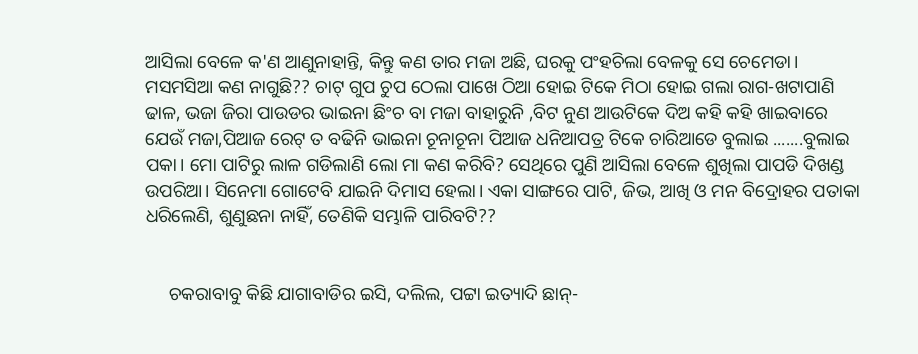ଆସିଲା ବେଳେ କ'ଣ ଆଣୁନାହାନ୍ତି, କିନ୍ତୁ କଣ ତାର ମଜା ଅଛି, ଘରକୁ ପଂହଚିଲା ବେଳକୁ ସେ ଚେମେଡା। ମସମସିଆ କଣ ନାଗୁଛି?? ଚାଟ୍ ଗୁପ ଚୁପ ଠେଲା ପାଖେ ଠିଆ ହୋଇ ଟିକେ ମିଠା ହୋଇ ଗଲା ରାଗ-ଖଟାପାଣି ଢାଳ, ଭଜା ଜିରା ପାଉଡର ଭାଇନା ଛିଂଚ ବା ମଜା ବାହାରୁନି ,ବିଟ ନୁଣ ଆଉଟିକେ ଦିଅ କହି କହି ଖାଇବାରେ ଯେଉଁ ମଜା,ପିଆଜ ରେଟ୍ ତ ବଢିନି ଭାଇନା ଚୂନାଚୂନା ପିଆଜ ଧନିଆପତ୍ର ଟିକେ ଚାରିଆଡେ ବୁଲାଇ .......ବୁଲାଇ ପକା। ମୋ ପାଟିରୁ ଲାଳ ଗଡିଲାଣି ଲୋ ମା କଣ କରିବି? ସେଥିରେ ପୁଣି ଆସିଲା ବେଳେ ଶୁଖିଲା ପାପଡି ଦିଖଣ୍ଡ ଉପରିଆ। ସିନେମା ଗୋଟେବି ଯାଇନି ଦିମାସ ହେଲା। ଏକା ସାଙ୍ଗରେ ପାଟି, ଜିଭ, ଆଖି ଓ ମନ ବିଦ୍ରୋହର ପତାକା ଧରିଲେଣି, ଶୁଣୁଛନା ନାହିଁ, ତେଣିକି ସମ୍ଭାଳି ପାରିବଟି??


     ଚକରାବାବୁ କିଛି ଯାଗାବାଡିର ଇସି, ଦଲିଲ, ପଟ୍ଟା ଇତ୍ୟାଦି ଛାନ୍-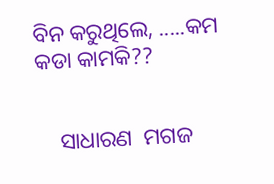ବିନ କରୁଥିଲେ, .....କମ କଡା କାମକି??


    ସାଧାରଣ  ମଗଜ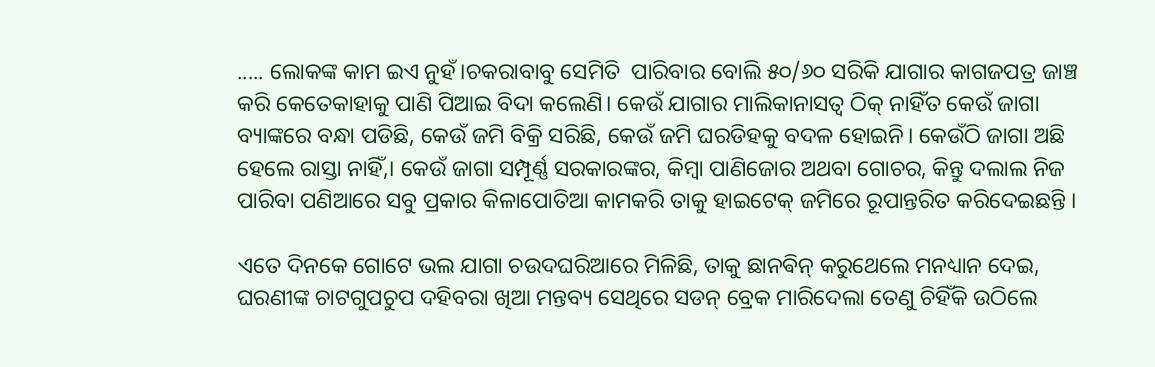..... ଲୋକଙ୍କ କାମ ଇଏ ନୁହଁ।ଚକରାବାବୁ ସେମିତି  ପାରିବାର ବୋଲି ୫୦/୬୦ ସରିକି ଯାଗାର କାଗଜପତ୍ର ଜାଞ୍ଚ କରି କେତେକାହାକୁ ପାଣି ପିଆଇ ବିଦା କଲେଣି। କେଉଁ ଯାଗାର ମାଲିକାନାସତ୍ବ ଠିକ୍ ନାହିଁତ କେଉଁ ଜାଗା ବ୍ୟାଙ୍କରେ ବନ୍ଧା ପଡିଛି, କେଉଁ ଜମି ବିକ୍ରି ସରିଛି, କେଉଁ ଜମି ଘରଡିହକୁ ବଦଳ ହୋଇନି। କେଉଁଠି ଜାଗା ଅଛି ହେଲେ ରାସ୍ତା ନାହିଁ,। କେଉଁ ଜାଗା ସମ୍ପୂର୍ଣ୍ଣ ସରକାରଙ୍କର, କିମ୍ବା ପାଣିଜୋର ଅଥବା ଗୋଚର, କିନ୍ତୁ ଦଲାଲ ନିଜ ପାରିବା ପଣିଆରେ ସବୁ ପ୍ରକାର କିଳାପୋତିଆ କାମକରି ତାକୁ ହାଇଟେକ୍ ଜମିରେ ରୂପାନ୍ତରିତ କରିଦେଇଛନ୍ତି ।

ଏତେ ଦିନକେ ଗୋଟେ ଭଲ ଯାଗା ଚଉଦଘରିଆରେ ମିଳିଛି, ତାକୁ ଛାନଵିନ୍ କରୁଥେଲେ ମନଧ୍ୟାନ ଦେଇ, ଘରଣୀଙ୍କ ଚାଟଗୁପଚୁପ ଦହିବରା ଖିଆ ମନ୍ତବ୍ୟ ସେଥିରେ ସଡନ୍ ବ୍ରେକ ମାରିଦେଲା ତେଣୁ ଚିହିଁକି ଉଠିଲେ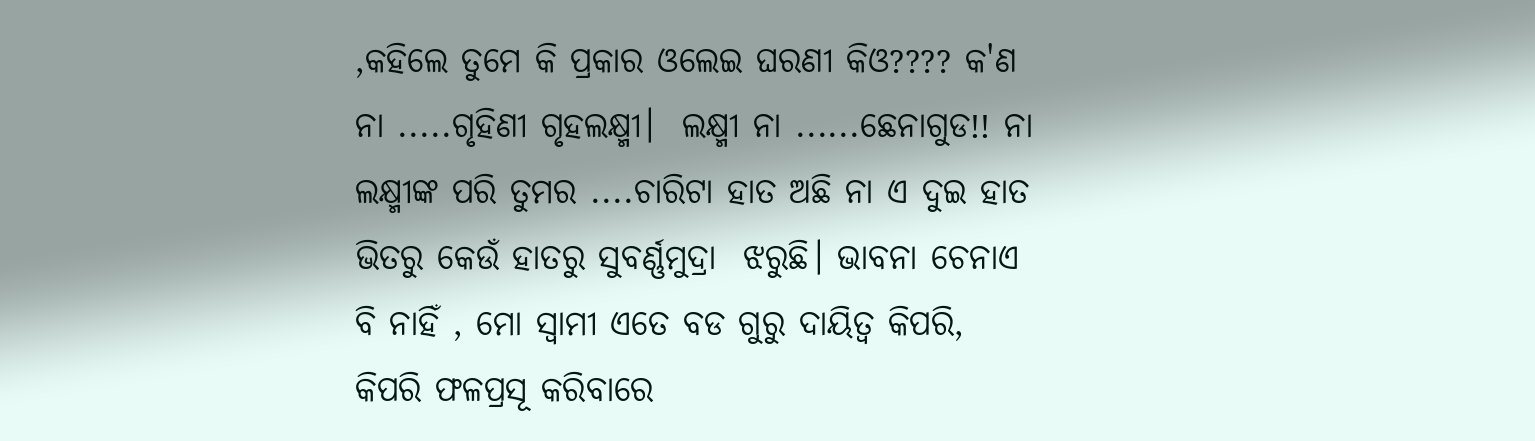,କହିଲେ ତୁମେ କି ପ୍ରକାର ଓଲେଇ ଘରଣୀ କିଓ???? କ'ଣ ନା .....ଗୃହିଣୀ ଗୃହଲକ୍ଷ୍ମୀ।  ଲକ୍ଷ୍ମୀ ନା ......ଛେନାଗୁଡ!! ନା ଲକ୍ଷ୍ମୀଙ୍କ ପରି ତୁମର ....ଚାରିଟା ହାତ ଅଛି ନା ଏ ଦୁଇ ହାତ ଭିତରୁ କେଉଁ ହାତରୁ ସୁବର୍ଣ୍ଣମୁଦ୍ରା  ଝରୁଛି। ଭାବନା ଚେନାଏ ବି ନାହିଁ , ମୋ ସ୍ବାମୀ ଏତେ ବଡ ଗୁରୁ ଦାୟିତ୍ଵ କିପରି, କିପରି ଫଳପ୍ରସୂ କରିବାରେ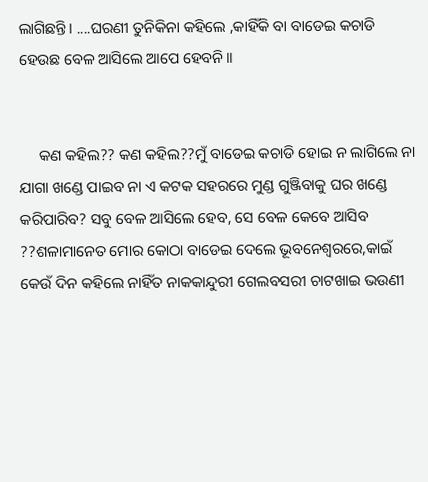ଲାଗିଛନ୍ତି। ....ଘରଣୀ ତୁନିକିନା କହିଲେ ,କାହିଁକି ବା ବାଡେଇ କଚାଡି ହେଉଛ ବେଳ ଆସିଲେ ଆପେ ହେବନି।।


     କଣ କହିଲ?? କଣ କହିଲ??ମୁଁ ବାଡେଇ କଚାଡି ହୋଇ ନ ଲାଗିଲେ ନା ଯାଗା ଖଣ୍ଡେ ପାଇବ ନା ଏ କଟକ ସହରରେ ମୁଣ୍ଡ ଗୁଞ୍ଜିବାକୁ ଘର ଖଣ୍ଡେ କରିପାରିବ? ସବୁ ବେଳ ଆସିଲେ ହେବ, ସେ ବେଳ କେବେ ଆସିବ ??ଶଳାମାନେତ ମୋର କୋଠା ବାଡେଇ ଦେଲେ ଭୂବନେଶ୍ବରରେ,କାଇଁ କେଉଁ ଦିନ କହିଲେ ନାହିଁତ ନାକକାନ୍ଦୁରୀ ଗେଲବସରୀ ଚାଟଖାଇ ଭଉଣୀ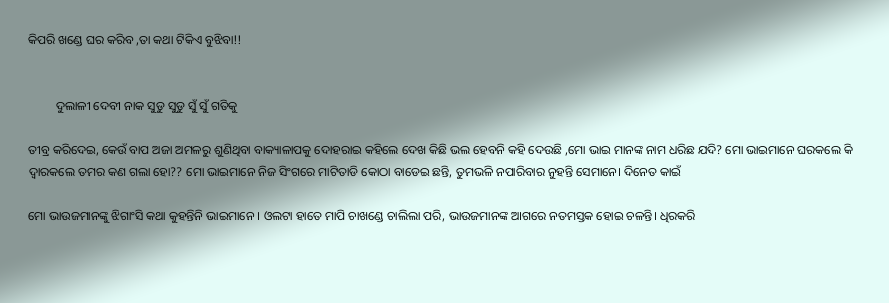କିପରି ଖଣ୍ଡେ ଘର କରିବ ,ତା କଥା ଟିକିଏ ବୁଝିବା!!


         ଦୁଲାଳୀ ଦେବୀ ନାକ ସୁଡୁ ସୁଡୁ ସୁଁ ସୁଁ ଗତିକୁ

ତୀବ୍ର କରିଦେଇ, କେଉଁ ବାପ ଅଜା ଅମଳରୁ ଶୁଣିଥିବା ବାକ୍ୟାଳାପକୁ ଦୋହରାଇ କହିଲେ ଦେଖ କିଛି ଭଲ ହେବନି କହି ଦେଉଛି ,ମୋ ଭାଇ ମାନଙ୍କ ନାମ ଧରିଛ ଯଦି? ମୋ ଭାଇମାନେ ଘରକଲେ କି ଦ୍ବାରକଲେ ତମର କଣ ଗଲା ହୋ?? ମୋ ଭାଇମାନେ ନିଜ ସିଂଗରେ ମାଟିତାଡି କୋଠା ବାଡେଇ ଛନ୍ତି, ତୁମଭଳି ନପାରିବାର ନୁହନ୍ତି ସେମାନେ। ଦିନେତ କାଇଁ

ମୋ ଭାଉଜମାନଙ୍କୁ ଝିଗାଂସି କଥା କୁହନ୍ତିନି ଭାଇମାନେ । ଓଲଟା ହାତେ ମାପି ଚାଖଣ୍ଡେ ଚାଲିଲା ପରି, ଭାଉଜମାନଙ୍କ ଆଗରେ ନତମସ୍ତକ ହୋଇ ଚଳନ୍ତି। ଧିରକରି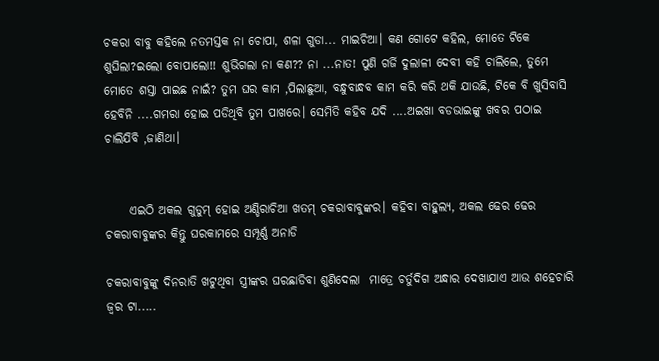ଚକରା ବାବୁ କହିଲେ ନତମସ୍ତକ ନା ଚୋପା, ଶଳା ଗୁଡା... ମାଇଚିଆ। କଣ ଗୋଟେ କହିଲ, ମୋତେ ଟିକେ ଶୁଘିଲା?ଇଲୋ ବୋପାଲୋ!! ଶୁଭିଗଲା ନା କଣ?? ନା ...ନାତ! ପୁଣି ଗର୍ଜି ଦୁଲାଳୀ ଦେବୀ କହି ଚାଲିଲେ, ତୁମେ ମୋତେ ଶସ୍ତା ପାଇଛ ନାଇଁ? ତୁମ ଘର କାମ ,ପିଲାଛୁଆ, ବନ୍ଧୁବାନ୍ଧବ କାମ କରି କରି ଥକି ଯାଉଛି, ଟିକେ ବି ଖୁସିବାସି ହେବିନି ....ଗମରା ହୋଇ ପଡିଥିବି ତୁମ ପାଖରେ। ସେମିତି କହିବ ଯଦି ....ଅଇଖା ବଡଭାଇଙ୍କୁ ଖବର ପଠାଇ ଚାଲିଯିବି ,ଜାଣିଥା।


     ଏଇଠି ଅକଲ ଗୁଡୁମ୍ ହୋଇ ଅଣ୍ଡିରାଚିଆ ଖତମ୍ ଚକରାବାବୁଙ୍କର। କହିବା ବାହୁଲ୍ୟ, ଅକଲ ଢେର ଢେର ଚକରାବାବୁଙ୍କର କିନ୍ତୁ ଘରକାମରେ ସମ୍ପୂର୍ଣ୍ଣ ଅନାଡି

ଚକରାବାବୁଙ୍କୁ ଦିନରାତି ଖଟୁଥିବା ସ୍ତ୍ରୀଙ୍କର ଘରଛାଡିବା ଶୁଣିଦେଲା  ମାତ୍ରେ ଚର୍ତୁଦିଗ ଅନ୍ଧାର ଦେଖାଯାଏ ଆଉ ଶହେଚାରି ଜ୍ବର ଟା.....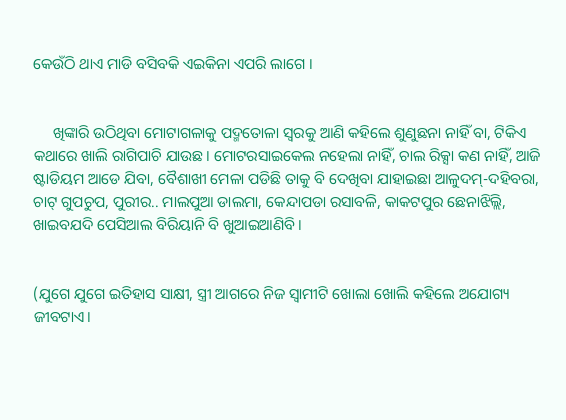କେଉଁଠି ଥାଏ ମାଡି ବସିବକି ଏଇକିନା ଏପରି ଲାଗେ ।


     ଖିଙ୍କାରି ଉଠିଥିବା ମୋଟାଗଳାକୁ ପଦ୍ମତୋଳା ସ୍ବରକୁ ଆଣି କହିଲେ ଶୁଣୁଛନା ନାହିଁ ବା, ଟିକିଏ କଥାରେ ଖାଲି ରାଗିପାଚି ଯାଉଛ। ମୋଟରସାଇକେଲ ନହେଲା ନାହିଁ, ଚାଲ ରିକ୍ସା କଣ ନାହିଁ, ଆଜି ଷ୍ଟାଡିୟମ ଆଡେ ଯିବା, ବୈଶାଖୀ ମେଳା ପଡିଛି ତାକୁ ବି ଦେଖିବା ଯାହାଇଛା ଆଳୁଦମ୍-ଦହିବରା, ଚାଟ୍ ଗୁପଚୁପ, ପୁରୀର.. ମାଲପୁଆ ଡାଲମା, କେନ୍ଦାପଡା ରସାବଳି, କାକଟପୁର ଛେନାଝିଲ୍ଲି, ଖାଇବଯଦି ପେସିଆଲ ବିରିୟାନି ବି ଖୁଆଇଆଣିବି।


(ଯୁଗେ ଯୁଗେ ଇତିହାସ ସାକ୍ଷୀ, ସ୍ତ୍ରୀ ଆଗରେ ନିଜ ସ୍ବାମୀଟି ଖୋଲା ଖୋଲି କହିଲେ ଅଯୋଗ୍ୟ ଜୀବଟାଏ।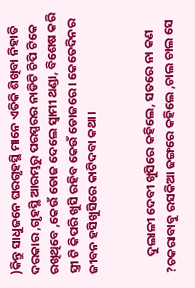)କିନ୍ତୁ ସାଧୁଜନେ ଘରଗୃହସ୍ଥି ମାନେ ଏତିକି ଶିଖିବା ନିହାତି ଦରକାର ,ଗୃହସ୍ଥି ଆରମ୍ଭରୁ ପରସ୍ପରର ନାଡିଟି ଚିପି ଟିକେ ରଖିଥିବେ ,କେଉଁ ଡୋଜ ଦେଲେ ସ୍ବାମୀ ଥଣ୍ଡା, ବିଶେଷ କରି ସ୍ତ୍ରୀ ଟି କିପରି ଖୁସି ରହିବ କେଉଁ ଡୋଜରେ। କେତେଦିନର ଜୀବନ ହସିଖୁସିରେ କାଟିଦବା କଥା।


      ଦୁଲାଳୀ ଦେବୀ ଖୁସିରେ କହିଲେ, ସତରେ ନା କଣ ?ଚକରାବାବୁ ରସକିଆ ଢଙ୍ଗରେ କହିଲେ ,ଚାଲ ଚାଲ ସେ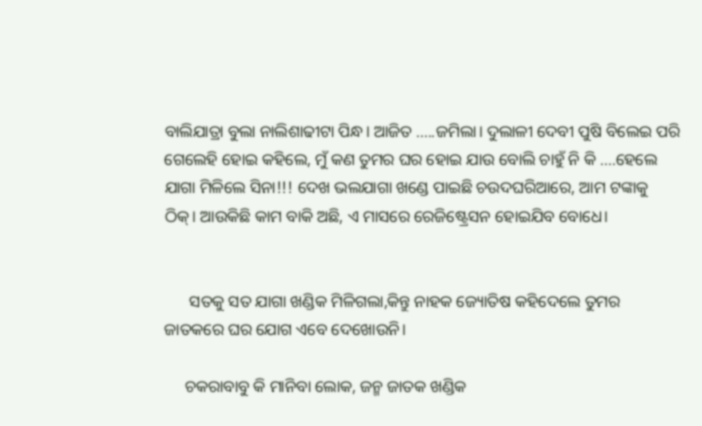ବାଲିଯାତ୍ରା ବୁଲା ନାଲିଶାଢୀଟା ପିନ୍ଧ। ଆଜିତ .....ଜମିଲା। ଦୁଲାଳୀ ଦେବୀ ପୁଷି ବିଲେଇ ପରି ଗେଲେହି ହୋଇ କହିଲେ, ମୁଁ କଣ ତୁମର ଘର ହୋଇ ଯାଉ ବୋଲି ଚାହୁଁ ନି କି ....ହେଲେ ଯାଗା ମିଳିଲେ ସିନା!!! ଦେଖ ଭଲଯାଗା ଖଣ୍ଡେ ପାଇଛି ଚଉଦଘରିଆରେ, ଆମ ଟଙ୍କାକୁ ଠିକ୍। ଆଉକିଛି କାମ ବାକି ଅଛି, ଏ ମାସରେ ରେଜିଷ୍ଟ୍ରେସନ ହୋଇଯିବ ବୋଧେ।


      ସତକୁ ସତ ଯାଗା ଖଣ୍ଡିକ ମିଳିଗଲା,କିନ୍ତୁ ନାହକ ଜ୍ୟୋତିଷ କହିଦେଲେ ତୁମର ଜାତକରେ ଘର ଯୋଗ ଏବେ ଦେଖୋଉନି।

     ଚକରାବାବୁ କି ମାନିବା ଲୋକ, ଜନ୍ମ ଜାତକ ଖଣ୍ଡିକ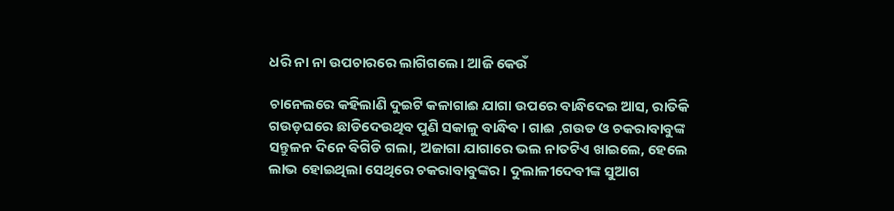ଧରି ନା ନା ଉପଚାରରେ ଲାଗିଗଲେ। ଆଜି କେଉଁ

ଚାନେଲରେ କହିଲାଣି ଦୁଇଟି କଳାଗାଈ ଯାଗା ଉପରେ ବାନ୍ଧିଦେଇ ଆସ, ରାତିକି ଗଉଡ଼ଘରେ ଛାଡିଦେଉଥିବ ପୁଣି ସକାଳୁ ବାନ୍ଧିବ। ଗାଈ ,ଗଉଡ ଓ ଚକରାବାବୁଙ୍କ ସନ୍ତୁଳନ ଦିନେ ବିଗିଡି ଗଲା, ଅଜାଗା ଯାଗାରେ ଭଲ ନାତଟିଏ ଖାଇଲେ, ହେଲେ ଲାଭ ହୋଇଥିଲା ସେଥିରେ ଚକରାବାବୁଙ୍କର। ଦୁଲାଳୀଦେବୀଙ୍କ ସୁଆଗ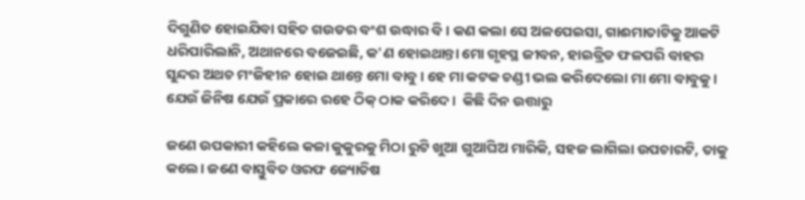ଦିଗୁଣିତ ହୋଇଯିବା ସହିତ ଗଉଡର ବଂଶ ଉଦ୍ଧାର ବି। କଣ କଲା ସେ ଅଳପେଇସା, ଗାଈମାତାଟିକୁ ଆକଟି ଧରିପାରିଲାନି, ଅଥାନରେ ବଜେଇଛି, କ'ଣ ହୋଇଥାନ୍ତା ମୋ ଗୃହସ୍ଥ ଜୀବନ, ହାଇବ୍ରିଡ ଫଳପରି ବାହର ସୁନ୍ଦର ଅଥଚ ମଂଜିହୀନ ହୋଇ ଥାନ୍ତେ ମୋ ବାବୁ। ହେ ମା କଟକ ଚଣ୍ଡୀ ଭଲ କରିଦେଲୋ ମା ମୋ ବାବୁକୁ । ଯେଉଁ ଜିନିଷ ଯେଉଁ ପ୍ରକାରେ ରହେ ଠିକ୍ ଠାକ କରିଦେ।  କିଛି ଦିନ ଉତ୍ତାରୁ

ଜଣେ ଉପକାରୀ କହିଲେ କଳା କୁକୁରକୁ ମିଠା ରୁଟି ଖୁଆ ଗୁଆଘିଅ ମାରିକି, ସହଜ ଲାଗିଲା ଉପଚାରଟି, ତାକୁ କଲେ। ଜଣେ ବାସ୍ତୁବିତ ଓରଫ ଜ୍ୟୋତିଷ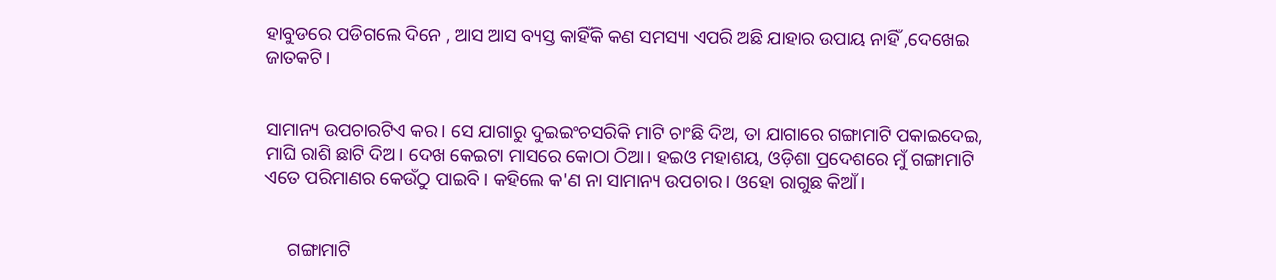ହାବୁଡରେ ପଡିଗଲେ ଦିନେ , ଆସ ଆସ ବ୍ୟସ୍ତ କାହିଁକି କଣ ସମସ୍ୟା ଏପରି ଅଛି ଯାହାର ଉପାୟ ନାହିଁ ,ଦେଖେଇ ଜାତକଟି।


ସାମାନ୍ୟ ଉପଚାରଟିଏ କର। ସେ ଯାଗାରୁ ଦୁଇଇଂଚସରିକି ମାଟି ଚାଂଛି ଦିଅ, ତା ଯାଗାରେ ଗଙ୍ଗାମାଟି ପକାଇଦେଇ, ମାଘି ରାଶି ଛାଟି ଦିଅ। ଦେଖ କେଇଟା ମାସରେ କୋଠା ଠିଆ। ହଇଓ ମହାଶୟ, ଓଡ଼ିଶା ପ୍ରଦେଶରେ ମୁଁ ଗଙ୍ଗାମାଟି ଏତେ ପରିମାଣର କେଉଁଠୁ ପାଇବି। କହିଲେ କ'ଣ ନା ସାମାନ୍ୟ ଉପଚାର। ଓହୋ ରାଗୁଛ କିଆଁ।


     ଗଙ୍ଗାମାଟି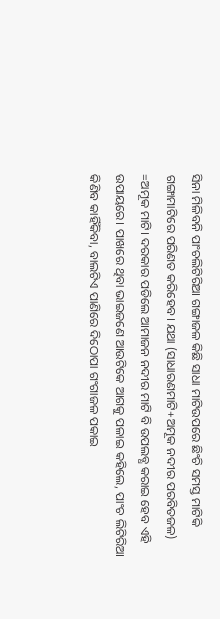ସିନା ମିଳିବନି ପାଂଚଲିଟିରିଆ ଗଙ୍ଗାଜଳ କିଛି ସାଧା ମାଟିଉପରେ ଛିଂଚି ସମସ୍ତ ମାଟିକି ଗଙ୍ଗାମାଟିରେ ପରିଣତ କରିହେବ। ଯଥା (ସାଧାରଣମାଟି+ଅମୂକ ନଦୀର ପରବିତଜଳ) =ଅମୂକ ମାଟି। ଦରକାର ପଡିଲେ ଆମାଜନ ନଦୀର ମାଟି ବି ଉପଲବ୍ଧ କରାଇ ହେବ ଏହି ଉପାୟରେ। ପାଖରେ ଥିବା ଭାଇଜଣେ ଆଉଟିକେ ଆଗକୁ ପଳାଇ କହିଲେ, ପାଂଚ ଲିଟିରିଆ କିଣିବ କାହିଁକିବା, ବାଲଟିଏ ପାଣିରେ ଦିଠୋପା ଗଂଗାଜଳ ପକାଇ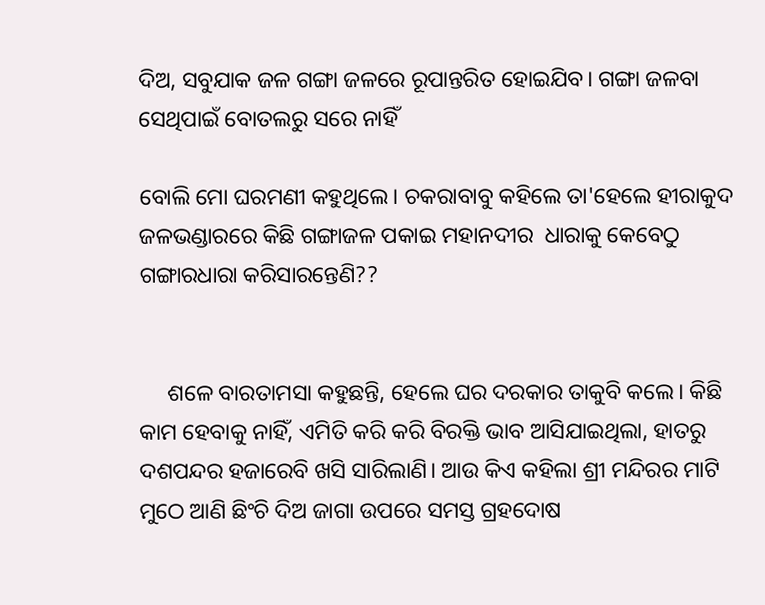ଦିଅ, ସବୁଯାକ ଜଳ ଗଙ୍ଗା ଜଳରେ ରୂପାନ୍ତରିତ ହୋଇଯିବ। ଗଙ୍ଗା ଜଳବା ସେଥିପାଇଁ ବୋତଲରୁ ସରେ ନାହିଁ

ବୋଲି ମୋ ଘରମଣୀ କହୁଥିଲେ। ଚକରାବାବୁ କହିଲେ ତା'ହେଲେ ହୀରାକୁଦ ଜଳଭଣ୍ଡାରରେ କିଛି ଗଙ୍ଗାଜଳ ପକାଇ ମହାନଦୀର  ଧାରାକୁ କେବେଠୁ ଗଙ୍ଗାରଧାରା କରିସାରନ୍ତେଣି??


     ଶଳେ ବାରତାମସା କହୁଛନ୍ତି, ହେଲେ ଘର ଦରକାର ତାକୁବି କଲେ। କିଛି କାମ ହେବାକୁ ନାହିଁ, ଏମିତି କରି କରି ବିରକ୍ତି ଭାବ ଆସିଯାଇଥିଲା, ହାତରୁ ଦଶପନ୍ଦର ହଜାରେବି ଖସି ସାରିଲାଣି। ଆଉ କିଏ କହିଲା ଶ୍ରୀ ମନ୍ଦିରର ମାଟି ମୁଠେ ଆଣି ଛିଂଚି ଦିଅ ଜାଗା ଉପରେ ସମସ୍ତ ଗ୍ରହଦୋଷ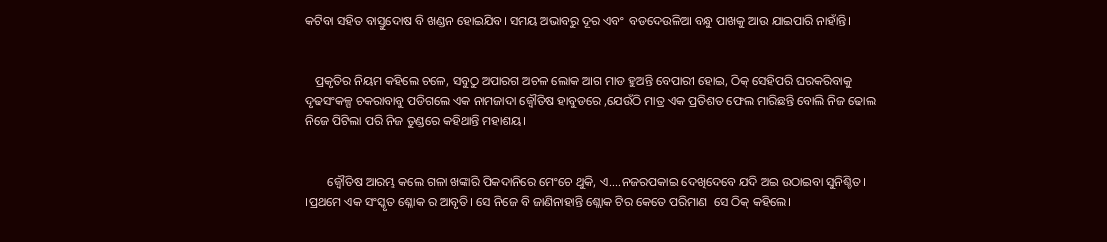କଟିବା ସହିତ ବାସ୍ତୁଦୋଷ ବି ଖଣ୍ଡନ ହୋଇଯିବ। ସମୟ ଅଭାବରୁ ଦୂର ଏବଂ  ବଡଦେଉଳିଆ ବନ୍ଧୁ ପାଖକୁ ଆଉ ଯାଇପାରି ନାହାଁନ୍ତି।


   ପ୍ରକୃତିର ନିୟମ କହିଲେ ଚଳେ, ସବୁଠୁ ଅପାରଗ ଅଚଳ ଲୋକ ଆଗ ମାଡ ହୁଅନ୍ତି ବେପାରୀ ହୋଇ, ଠିକ୍ ସେହିପରି ଘରକରିବାକୁ ଦୃଢସଂକଳ୍ପ ଚକରାବାବୁ ପଡିଗଲେ ଏକ ନାମଜାଦା ଜ୍ବୌତିଷ ହାବୁଡରେ ,ଯେଉଁଠି ମାତ୍ର ଏକ ପ୍ରତିଶତ ଫେଲ ମାରିଛନ୍ତି ବୋଲି ନିଜ ଢୋଲ ନିଜେ ପିଟିଲା ପରି ନିଜ ତୁଣ୍ଡରେ କହିଥାନ୍ତି ମହାଶୟ।


       ଜ୍ବୌତିଷ ଆରମ୍ଭ କଲେ ଗଳା ଖଙ୍କାରି ପିକଦାନିରେ ମେଂଚେ ଥୁକି, ଏ....ନଜରପକାଇ ଦେଖିଦେବେ ଯଦି ଅଇ ଉଠାଇବା ସୁନିଶ୍ଚିତ। ।ପ୍ରଥମେ ଏକ ସଂସ୍କୃତ ଶ୍ଳୋକ ର ଆବୃତି। ସେ ନିଜେ ବି ଜାଣିନାହାନ୍ତି ଶ୍ଲୋକ ଟିର କେତେ ପରିମାଣ  ସେ ଠିକ୍ କହିଲେ।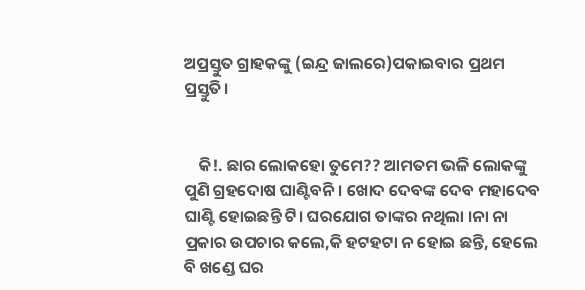ଅପ୍ରସ୍ତୁତ ଗ୍ରାହକଙ୍କୁ (ଇନ୍ଦ୍ର ଜାଲରେ)ପକାଇବାର ପ୍ରଥମ ପ୍ରସ୍ତୁତି।


    କି!. ଛାର ଲୋକହୋ ତୁମେ?? ଆମତମ ଭଳି ଲୋକଙ୍କୁ ପୁଣି ଗ୍ରହଦୋଷ ଘାଣ୍ଟିବନି। ଖୋଦ ଦେବଙ୍କ ଦେବ ମହାଦେବ ଘାଣ୍ଟି ହୋଇଛନ୍ତି ଟି। ଘରଯୋଗ ତାଙ୍କର ନଥିଲା ।ନା ନା ପ୍ରକାର ଉପଚାର କଲେ,କି ହଟହଟା ନ ହୋଇ ଛନ୍ତି, ହେଲେ ବି ଖଣ୍ଡେ ଘର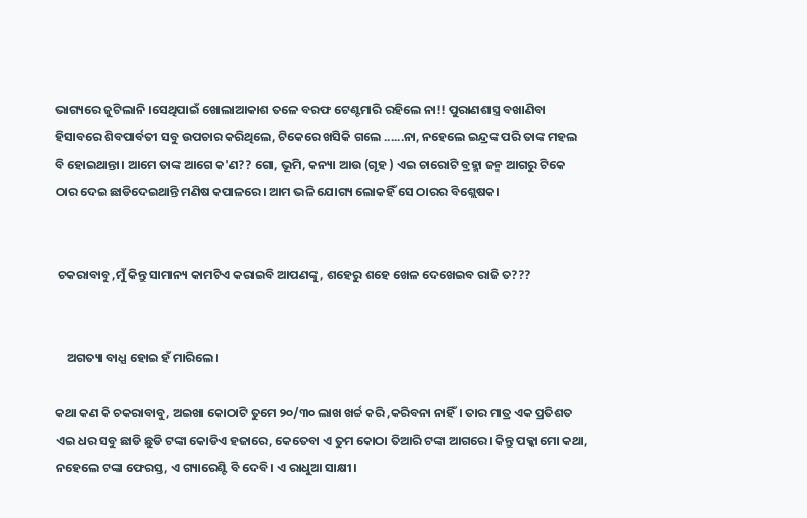ଭାଗ୍ୟରେ ଜୁଟିଲାନି ।ସେଥିପାଇଁ ଖୋଲାଆକାଶ ତଳେ ବରଫ ଟେଣ୍ଟମାରି ରହିଲେ ନା!! ପୁରାଣଶାସ୍ତ୍ର ବଖାଣିବା ହିସାବରେ ଶିବପାର୍ବତୀ ସବୁ ଉପଚାର କରିଥିଲେ, ଟିକେରେ ଖସିକି ଗଲେ ......ନା, ନହେଲେ ଇନ୍ଦ୍ରଙ୍କ ପରି ତାଙ୍କ ମହଲ ବି ହୋଇଥାନ୍ତା। ଆମେ ତାଙ୍କ ଆଗେ କ'ଣ?? ଗୋ, ଭୂମି, କନ୍ୟା ଆଉ (ଗୃହ ) ଏଇ ଚାରୋଟି ବ୍ରହ୍ମା ଜନ୍ମ ଆଗରୁ ଟିକେ ଠାର ଦେଇ ଛାଡିଦେଇଥାନ୍ତି ମଣିଷ କପାଳରେ। ଆମ ଭଳି ଯୋଗ୍ୟ ଲୋକହିଁ ସେ ଠାରର ବିଶ୍ଲେଷକ।


 ଚକରାବାବୁ ,ମୁଁ କିନ୍ତୁ ସାମାନ୍ୟ କାମଟିଏ କରାଇବି ଆପଣଙ୍କୁ , ଶହେରୁ ଶହେ ଖେଳ ଦେଖେଇବ ରାଜି ତ???


    ଅଗତ୍ୟା ବାଧ୍ଯ ହୋଇ ହଁ ମାରିଲେ।

କଥା କଣ କି ଚକରାବାବୁ, ଅଇଖା କୋଠାଟି ତୁମେ ୨୦/୩୦ ଲାଖ ଖର୍ଚ୍ଚ କରି ,କରିବନା ନାହିଁ। ତାର ମାତ୍ର ଏକ ପ୍ରତିଶତ ଏଇ ଧର ସବୁ ଛାଡି ଛୁଡି ଟଙ୍କା କୋଡିଏ ହଜାରେ, କେତେବା ଏ ତୁମ କୋଠା ତିଆରି ଟଙ୍କା ଆଗରେ। କିନ୍ତୁ ପକ୍କା ମୋ କଥା, ନହେଲେ ଟଙ୍କା ଫେରସ୍ତ, ଏ ଗ୍ୟାରେଣ୍ଟି ବି ଦେବି। ଏ ରାଧୁଆ ସାକ୍ଷୀ।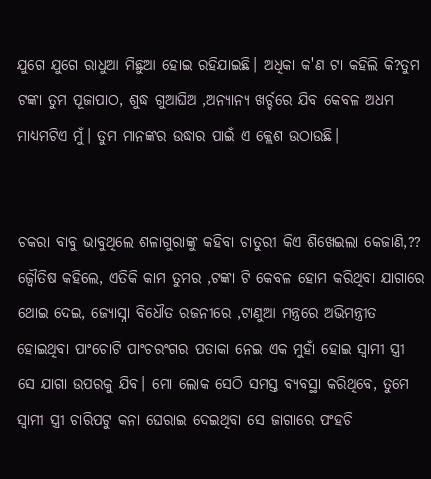ଯୁଗେ ଯୁଗେ ରାଧୁଆ ମିଛୁଆ ହୋଇ ରହିଯାଇଛି। ଅଧିକା କ'ଣ ଟା କହିଲି କି?ତୁମ ଟଙ୍କା ତୁମ ପୂଜାପାଠ, ଶୁଦ୍ଧ ଗୁଆଘିଅ ,ଅନ୍ୟାନ୍ୟ ଖର୍ଚ୍ଚରେ ଯିବ କେବଳ ଅଧମ  ମାଧ୍ୟମଟିଏ ମୁଁ। ତୁମ ମାନଙ୍କର ଉଦ୍ଧାର ପାଇଁ ଏ କ୍ଲେଶ ଉଠାଉଛି।


ଚକରା ବାବୁ ଭାବୁଥିଲେ ଶଳାଗୁରାଙ୍କୁ କହିବା ଚାତୁରୀ କିଏ ଶିଖେଇଲା କେଜାଣି,?? ଜ୍ବୌତିଷ କହିଲେ, ଏତିକି କାମ ତୁମର ,ଟଙ୍କା ଟି କେବଳ ହୋମ କରିଥିବା ଯାଗାରେ ଥୋଇ ଦେଇ, ଜ୍ୟୋସ୍ନା ବିଧୌତ ରଜନୀରେ ,ଟାଣୁଆ ମନ୍ତ୍ରରେ ଅଭିମନ୍ତ୍ରୀତ ହୋଇଥିବା ପାଂଚୋଟି ପାଂଚରଂଗର ପତାକା ନେଇ ଏକ ମୁହାଁ ହୋଇ ସ୍ବାମୀ ସ୍ତ୍ରୀ ସେ ଯାଗା ଉପରକୁ ଯିବ। ମୋ ଲୋକ ସେଠି ସମସ୍ତ ବ୍ୟବସ୍ଥା କରିଥିବେ, ତୁମେ ସ୍ବାମୀ ସ୍ତ୍ରୀ ଚାରିପଟୁ କନା ଘେରାଇ ଦେଇଥିବା ସେ ଜାଗାରେ ପଂହଚି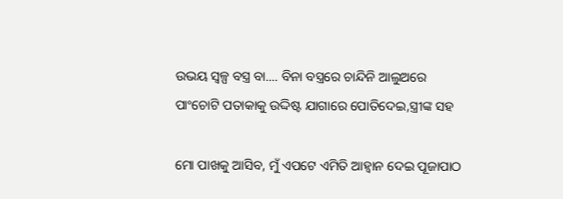ଉଭୟ ସ୍ଵଳ୍ପ ବସ୍ତ୍ର ବା.... ବିନା ବସ୍ତ୍ରରେ ଚାନ୍ଦିନି ଆଲୁଅରେ ପାଂଚୋଟି ପତାକାକୁ ଉଦ୍ଦିଷ୍ଟ ଯାଗାରେ ପୋତିଦେଇ,ସ୍ତ୍ରୀଙ୍କ ସହ

ମୋ ପାଖକୁ ଆସିବ, ମୁଁ ଏପଟେ ଏମିତି ଆହ୍ବାନ ଦେଇ ପୂଜାପାଠ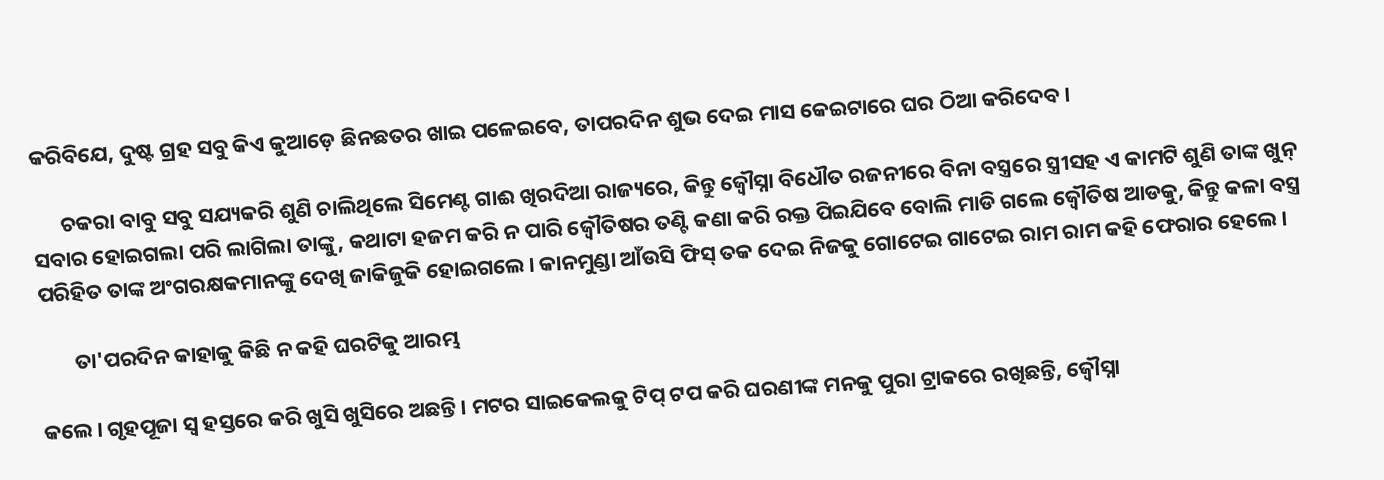କରିବିଯେ, ଦୁଷ୍ଟ ଗ୍ରହ ସବୁ କିଏ କୁଆଡ଼େ ଛିନଛତର ଖାଇ ପଳେଇବେ, ତାପରଦିନ ଶୁଭ ଦେଇ ମାସ କେଇଟାରେ ଘର ଠିଆ କରିଦେବ।

      ଚକରା ବାବୁ ସବୁ ସଯ୍ୟକରି ଶୁଣି ଚାଲିଥିଲେ ସିମେଣ୍ଟ ଗାଈ ଖିରଦିଆ ରାଜ୍ୟରେ, କିନ୍ତୁ ଜ୍ବୌସ୍ନା ବିଧୌତ ରଜନୀରେ ବିନା ବସ୍ତ୍ରରେ ସ୍ତ୍ରୀସହ ଏ କାମଟି ଶୁଣି ତାଙ୍କ ଖୁନ୍ ସବାର ହୋଇଗଲା ପରି ଲାଗିଲା ତାଙ୍କୁ, କଥାଟା ହଜମ କରି ନ ପାରି ଜ୍ବୌତିଷର ତଣ୍ଟି କଣା କରି ରକ୍ତ ପିଇଯିବେ ବୋଲି ମାଡି ଗଲେ ଜ୍ବୌତିଷ ଆଡକୁ, କିନ୍ତୁ କଳା ବସ୍ତ୍ର ପରିହିତ ତାଙ୍କ ଅଂଗରକ୍ଷକମାନଙ୍କୁ ଦେଖି ଜାକିଜୁକି ହୋଇଗଲେ। କାନମୁଣ୍ଡା ଆଁଉସି ଫିସ୍ ତକ ଦେଇ ନିଜକୁ ଗୋଟେଇ ଗାଟେଇ ରାମ ରାମ କହି ଫେରାର ହେଲେ।

       ତା'ପରଦିନ କାହାକୁ କିଛି ନ କହି ଘରଟିକୁ ଆରମ୍ଭ

କଲେ। ଗୃହପୂଜା ସ୍ବ ହସ୍ତରେ କରି ଖୁସି ଖୁସିରେ ଅଛନ୍ତି। ମଟର ସାଇକେଲକୁ ଟିପ୍ ଟପ କରି ଘରଣୀଙ୍କ ମନକୁ ପୁରା ଟ୍ରାକରେ ରଖିଛନ୍ତି, ଜ୍ବୌସ୍ନା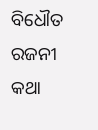ବିଧୌତ ରଜନୀ କଥା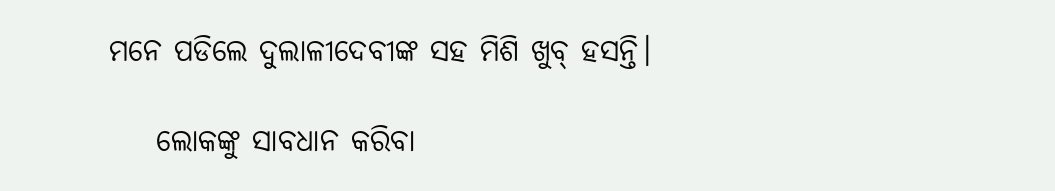ମନେ ପଡିଲେ ଦୁଲାଳୀଦେବୀଙ୍କ ସହ ମିଶି ଖୁବ୍ ହସନ୍ତି।

    ଲୋକଙ୍କୁ ସାବଧାନ କରିବା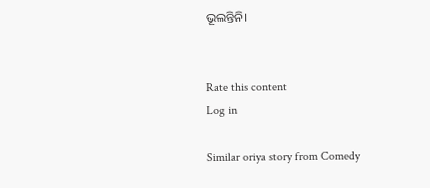ଭୂଲନ୍ତିନି।


Rate this content
Log in

Similar oriya story from Comedy